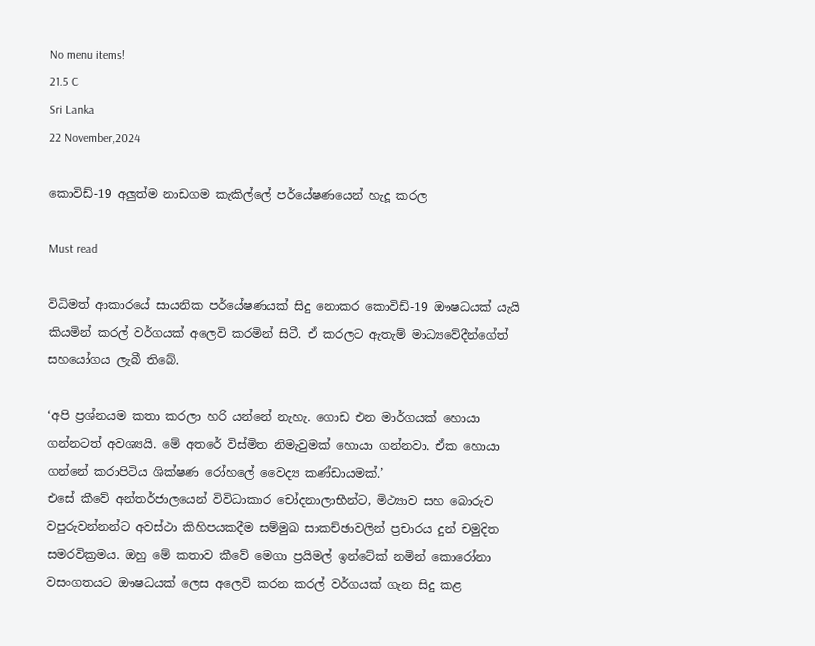No menu items!
21.5 C
Sri Lanka
22 November,2024

කොවිඩ්-19 අලුත්ම නාඩගම කැකිල්ලේ පර්යේෂණයෙන් හැදූ කරල

Must read

විධිමත් ආකාරයේ සායනික පර්යේෂණයක් සිදු නොකර කොවිඩ්-19 ඖෂධයක් යැයි කියමින් කරල් වර්ගයක් අලෙවි කරමින් සිටී. ඒ කරලට ඇතැම් මාධ්‍යවේදීන්ගේත් සහයෝගය ලැබී තිබේ.

‘අපි ප්‍රශ්නයම කතා කරලා හරි යන්නේ නැහැ. ගොඩ එන මාර්ගයක් හොයා ගන්නටත් අවශ්‍යයි. මේ අතරේ විස්මිත නිමැවුමක් හොයා ගන්නවා. ඒක හොයා ගන්නේ කරාපිටිය ශික්ෂණ රෝහලේ වෛද්‍ය කණ්ඩායමක්.’
එසේ කීවේ අන්තර්ජාලයෙන් විවිධාකාර චෝදනාලාභීන්ට, මිථ්‍යාව සහ බොරුව වපුරුවන්නන්ට අවස්ථා කිහිපයකදීම සම්මුඛ සාකච්ඡාවලින් ප්‍රචාරය දුන් චමුදිත සමරවික්‍රමය. ඔහු මේ කතාව කීවේ මෙගා ප්‍රයිමල් ඉන්ටේක් නමින් කොරෝනා වසංගතයට ඖෂධයක් ලෙස අලෙවි කරන කරල් වර්ගයක් ගැන සිදු කළ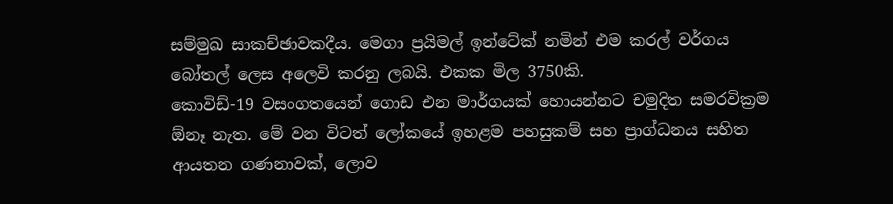සම්මුඛ සාකච්ඡාවකදීය. මෙගා ප්‍රයිමල් ඉන්ටේක් නමින් එම කරල් වර්ගය බෝතල් ලෙස අලෙවි කරනු ලබයි. එකක මිල 3750කි.
කොවිඩ්-19 වසංගතයෙන් ගොඩ එන මාර්ගයක් හොයන්නට චමුදිත සමරවික්‍රම ඕනෑ නැත. මේ වන විටත් ලෝකයේ ඉහළම පහසුකම් සහ ප්‍රාග්ධනය සහිත ආයතන ගණනාවක්, ලොව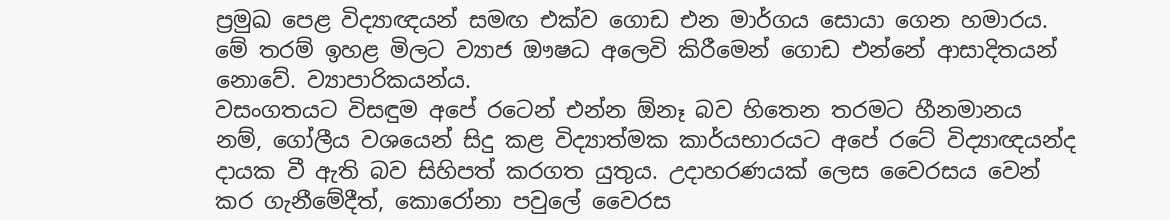ප්‍රමුඛ පෙළ විද්‍යාඥයන් සමඟ එක්ව ගොඩ එන මාර්ගය සොයා ගෙන හමාරය. මේ තරම් ඉහළ මිලට ව්‍යාජ ඖෂධ අලෙවි කිරීමෙන් ගොඩ එන්නේ ආසාදිතයන් නොවේ. ව්‍යාපාරිකයන්ය.
වසංගතයට විසඳුම අපේ රටෙන් එන්න ඕනෑ බව හිතෙන තරමට හීනමානය නම්, ගෝලීය වශයෙන් සිදු කළ විද්‍යාත්මක කාර්යභාරයට අපේ රටේ විද්‍යාඥයන්ද දායක වී ඇති බව සිහිපත් කරගත යුතුය. උදාහරණයක් ලෙස වෛරසය වෙන් කර ගැනීමේදීත්, කොරෝනා පවුලේ වෛරස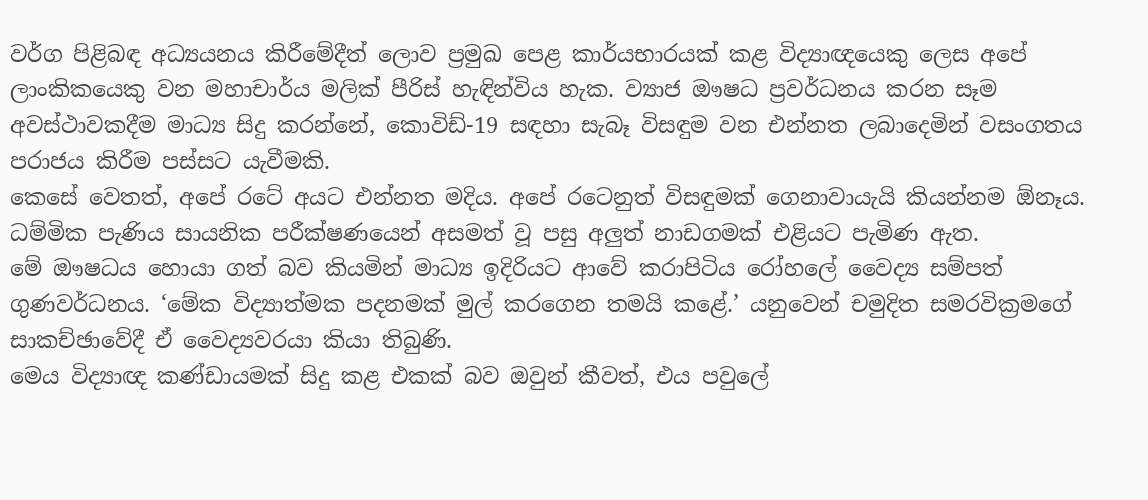වර්ග පිළිබඳ අධ්‍යයනය කිරීමේදීත් ලොව ප්‍රමුඛ පෙළ කාර්යභාරයක් කළ විද්‍යාඥයෙකු ලෙස අපේ ලාංකිකයෙකු වන මහාචාර්ය මලික් පීරිස් හැඳින්විය හැක. ව්‍යාජ ඖෂධ ප්‍රවර්ධනය කරන සෑම අවස්ථාවකදීම මාධ්‍ය සිදු කරන්නේ, කොවිඩ්-19 සඳහා සැබෑ විසඳුම වන එන්නත ලබාදෙමින් වසංගතය පරාජය කිරීම පස්සට යැවීමකි.
කෙසේ වෙතත්, අපේ රටේ අයට එන්නත මදිය. අපේ රටෙනුත් විසඳුමක් ගෙනාවායැයි කියන්නම ඕනෑය. ධම්මික පැණිය සායනික පරීක්ෂණයෙන් අසමත් වූ පසු අලුත් නාඩගමක් එළියට පැමිණ ඇත.
මේ ඖෂධය හොයා ගත් බව කියමින් මාධ්‍ය ඉදිරියට ආවේ කරාපිටිය රෝහලේ වෛද්‍ය සම්පත් ගුණවර්ධනය. ‘මේක විද්‍යාත්මක පදනමක් මුල් කරගෙන තමයි කළේ.’ යනුවෙන් චමුදිත සමරවික්‍රමගේ සාකච්ඡාවේදී ඒ වෛද්‍යවරයා කියා තිබුණි.
මෙය විද්‍යාඥ කණ්ඩායමක් සිදු කළ එකක් බව ඔවුන් කීවත්, එය පවුලේ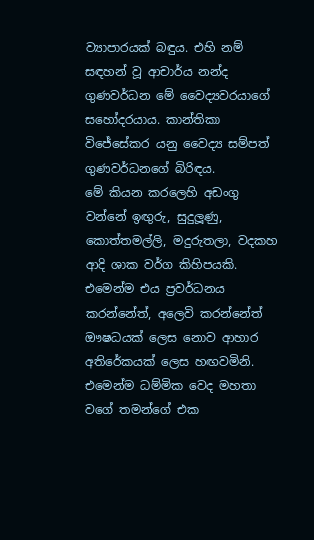ව්‍යාපාරයක් බඳුය. එහි නම් සඳහන් වූ ආචාර්ය නන්ද ගුණවර්ධන මේ වෛද්‍යවරයාගේ සහෝදරයාය. කාන්තිකා විජේසේකර යනු වෛද්‍ය සම්පත් ගුණවර්ධනගේ බිරිඳය.
මේ කියන කරලෙහි අඩංගු වන්නේ ඉඟුරු, සුදුලූණු, කොත්තමල්ලි, මදුරුතලා, වදකහ ආදි ශාක වර්ග කිහිපයකි. එමෙන්ම එය ප්‍රවර්ධනය කරන්නේත්, අලෙවි කරන්නේත් ඖෂධයක් ලෙස නොව ආහාර අතිරේකයක් ලෙස හඟවමිනි. එමෙන්ම ධම්මික වෙද මහතා වගේ තමන්ගේ එක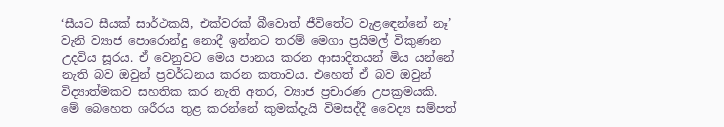‘සීයට සීයක් සාර්ථකයි, එක්වරක් බීවොත් ජීවිතේට වැළඳෙන්නේ නෑ’ වැනි ව්‍යාජ පොරොන්දු නොදී ඉන්නට තරම් මෙගා ප්‍රයිමල් විකුණන උදවිය සූරය. ඒ වෙනුවට මෙය පානය කරන ආසාදිතයන් මිය යන්නේ නැති බව ඔවුන් ප්‍රවර්ධනය කරන කතාවය. එහෙත් ඒ බව ඔවුන් විද්‍යාත්මකව සහතික කර නැති අතර, ව්‍යාජ ප්‍රචාරණ උපක්‍රමයකි.
මේ බෙහෙත ශරීරය තුළ කරන්නේ කුමක්දැයි විමසද්දී වෛද්‍ය සම්පත්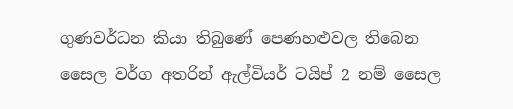ගුණවර්ධන කියා තිබුණේ පෙණහළුවල තිබෙන සෛල වර්ග අතරින් ඇල්වියර් ටයිප් 2 නම් සෛල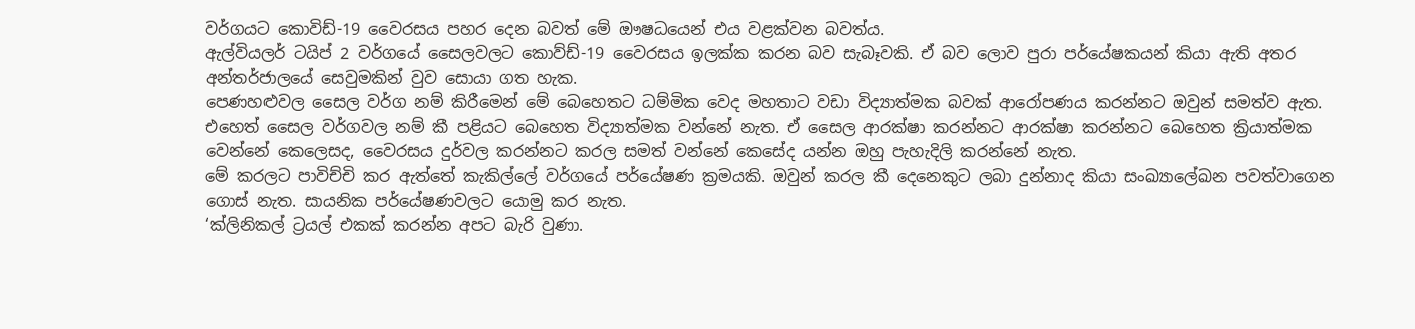වර්ගයට කොවිඩ්-19 වෛරසය පහර දෙන බවත් මේ ඖෂධයෙන් එය වළක්වන බවත්ය.
ඇල්වියලර් ටයිප් 2 වර්ගයේ සෛලවලට කොව්ඩ්-19 වෛරසය ඉලක්ක කරන බව සැබෑවකි. ඒ බව ලොව පුරා පර්යේෂකයන් කියා ඇති අතර අන්තර්ජාලයේ සෙවුමකින් වුව සොයා ගත හැක.
පෙණහළුවල සෛල වර්ග නම් කිරීමෙන් මේ බෙහෙතට ධම්මික වෙද මහතාට වඩා විද්‍යාත්මක බවක් ආරෝපණය කරන්නට ඔවුන් සමත්ව ඇත. එහෙත් සෛල වර්ගවල නම් කී පළියට බෙහෙත විද්‍යාත්මක වන්නේ නැත. ඒ සෛල ආරක්ෂා කරන්නට ආරක්ෂා කරන්නට බෙහෙත ක්‍රියාත්මක වෙන්නේ කෙලෙසද, වෛරසය දුර්වල කරන්නට කරල සමත් වන්නේ කෙසේද යන්න ඔහු පැහැදිලි කරන්නේ නැත.
මේ කරලට පාවිච්චි කර ඇත්තේ කැකිල්ලේ වර්ගයේ පර්යේෂණ ක්‍රමයකි. ඔවුන් කරල කී දෙනෙකුට ලබා දුන්නාද කියා සංඛ්‍යාලේඛන පවත්වාගෙන ගොස් නැත. සායනික පර්යේෂණවලට යොමු කර නැත.
‘ක්ලිනිකල් ට්‍රයල් එකක් කරන්න අපට බැරි වුණා.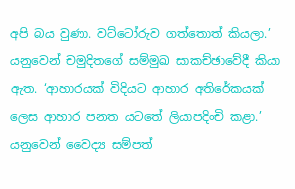අපි බය වුණා. වට්ටෝරුව ගත්තොත් කියලා.’ යනුවෙන් චමුදිතගේ සම්මුඛ සාකච්ඡාවේදී කියා ඇත. ‘ආහාරයක් විදියට ආහාර අතිරේකයක් ලෙස ආහාර පනත යටතේ ලියාපදිංචි කළා.’ යනුවෙන් වෛද්‍ය සම්පත්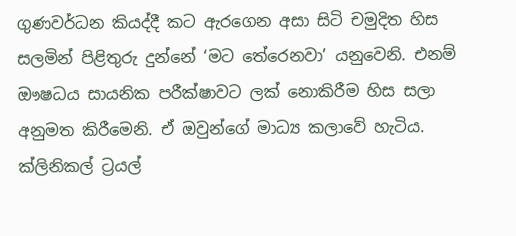ගුණවර්ධන කියද්දී කට ඇරගෙන අසා සිටි චමුදිත හිස සලමින් පිළිතුරු දුන්නේ ‘මට තේරෙනවා’ යනුවෙනි. එනම් ඖෂධය සායනික පරීක්ෂාවට ලක් නොකිරීම හිස සලා අනුමත කිරීමෙනි. ඒ ඔවුන්ගේ මාධ්‍ය කලාවේ හැටිය.
ක්ලිනිකල් ට්‍රයල්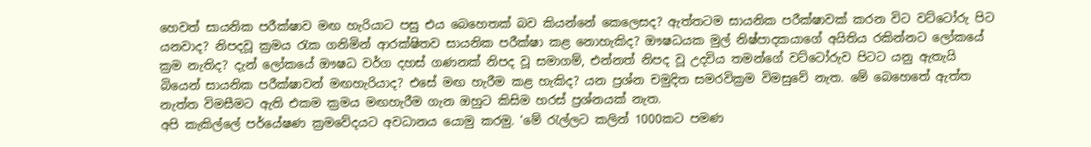හෙවත් සායනික පරීක්ෂාව මඟ හැරියාට පසු එය බෙහෙතක් බව කියන්නේ කෙලෙසද? ඇත්තටම සායනික පරීක්ෂාවක් කරන විට වට්ටෝරු පිට යනවාද? නිපදවූ ක්‍රමය රැක ගනිමින් ආරක්ෂිතව සායනික පරීක්ෂා කළ නොහැකිද? ඖෂධයක මුල් නිෂ්පාදකයාගේ අයිතිය රකින්නට ලෝකයේ ක්‍රම නැතිද? දැන් ලෝකයේ ඖෂධ වර්ග දහස් ගණනක් නිපද වූ සමාගම්, එන්නත් නිපද වූ උදවිය තමන්ගේ වට්ටෝරුව පිටට යනු ඇතැයි බියෙන් සායනික පරීක්ෂාවන් මඟහැරියාද? එසේ මඟ හැරීම කළ හැකිද? යන ප්‍රශ්න චමුදිත සමරවික්‍රම විමසුවේ නැත. මේ බෙහෙතේ ඇත්ත නැත්ත විමසීමට ඇති එකම ක්‍රමය මඟහැරීම ගැන ඔහුට කිසිම හරස් ප්‍රශ්නයක් නැත.
අපි කැකිල්ලේ පර්යේෂණ ක්‍රමවේදයට අවධානය යොමු කරමු. ‘මේ රැල්ලට කලින් 1000කට පමණ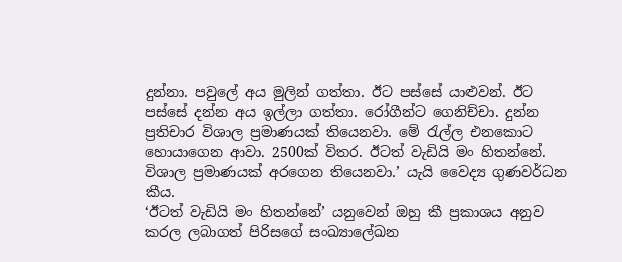දුන්නා. පවුලේ අය මුලින් ගත්තා. ඊට පස්සේ යාළුවන්. ඊට පස්සේ දන්න අය ඉල්ලා ගත්තා. රෝගීන්ට ගෙනිච්චා. දුන්න ප්‍රතිචාර විශාල ප්‍රමාණයක් තියෙනවා. මේ රැල්ල එනකොට හොයාගෙන ආවා. 2500ක් විතර. ඊටත් වැඩියි මං හිතන්නේ. විශාල ප්‍රමාණයක් අරගෙන තියෙනවා.’ යැයි වෛද්‍ය ගුණවර්ධන කීය.
‘ඊටත් වැඩියි මං හිතන්නේ’ යනුවෙන් ඔහු කී ප්‍රකාශය අනුව කරල ලබාගත් පිරිසගේ සංඛ්‍යාලේඛන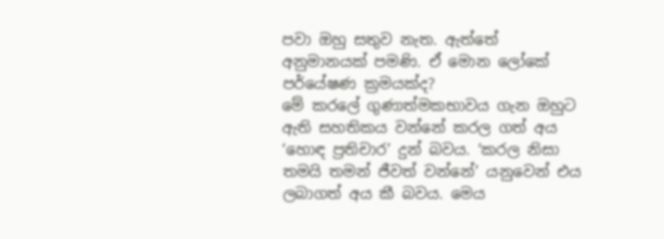පවා ඔහු සතුව නැත. ඇත්තේ අනුමානයක් පමණි. ඒ මොන ලෝකේ පර්යේෂණ ක්‍රමයක්ද?
මේ කරලේ ගුණාත්මකභාවය ගැන ඔහුට ඇති සහතිකය වන්නේ කරල ගත් අය ‘හොඳ ප්‍රතිචාර’ දුන් බවය. ‘කරල නිසා තමයි තමන් ජීවත් වන්නේ’ යනුවෙන් එය ලබාගත් අය කී බවය. මෙය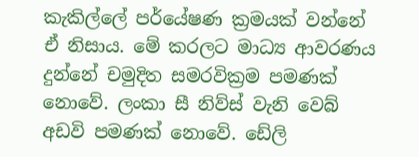කැකිල්ලේ පර්යේෂණ ක්‍රමයක් වන්නේ ඒ නිසාය. මේ කරලට මාධ්‍ය ආවරණය දුන්නේ චමුදිත සමරවික්‍රම පමණක් නොවේ. ලංකා සී නිව්ස් වැනි වෙබ් අඩවි පමණක් නොවේ. ඩේලි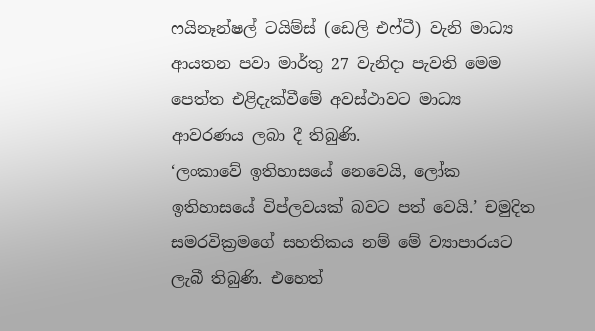ෆයිනෑන්ෂල් ටයිම්ස් (ඩෙලි එෆ්ටී) වැනි මාධ්‍ය ආයතන පවා මාර්තු 27 වැනිදා පැවති මෙම පෙත්ත එළිදැක්වීමේ අවස්ථාවට මාධ්‍ය ආවරණය ලබා දී තිබුණි.
‘ලංකාවේ ඉතිහාසයේ නෙවෙයි, ලෝක ඉතිහාසයේ විප්ලවයක් බවට පත් වෙයි.’ චමුදිත සමරවික්‍රමගේ සහතිකය නම් මේ ව්‍යාපාරයට ලැබී තිබුණි. එහෙත්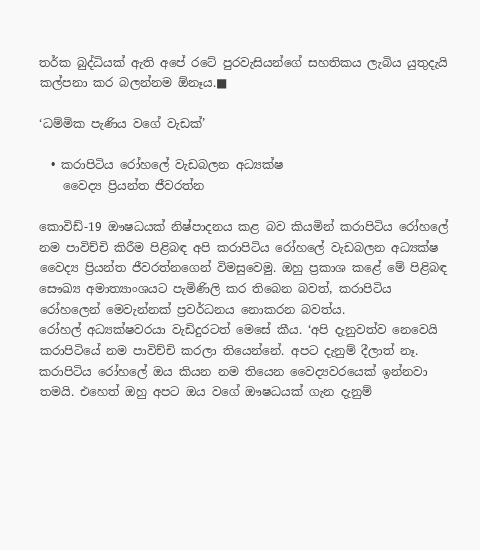තර්ක බුද්ධියක් ඇති අපේ රටේ පුරවැසියන්ගේ සහතිකය ලැබිය යුතුදැයි කල්පනා කර බලන්නම ඕනෑය.■

‘ධම්මික පැණිය වගේ වැඩක්’

  • කරාපිටිය රෝහලේ වැඩබලන අධ්‍යක්ෂ
    වෛද්‍ය ප්‍රියන්ත ජීවරත්න

කොවිඩ්-19 ඖෂධයක් නිෂ්පාදනය කළ බව කියමින් කරාපිටිය රෝහලේ නම පාවිච්චි කිරීම පිළිබඳ අපි කරාපිටිය රෝහලේ වැඩබලන අධ්‍යක්ෂ වෛද්‍ය ප්‍රියන්ත ජීවරත්නගෙන් විමසුවෙමු. ඔහු ප්‍රකාශ කළේ මේ පිළිබඳ සෞඛ්‍ය අමාත්‍යාංශයට පැමිණිලි කර තිබෙන බවත්, කරාපිටිය රෝහලෙන් මෙවැන්නක් ප්‍රවර්ධනය නොකරන බවත්ය.
රෝහල් අධ්‍යක්ෂවරයා වැඩිදුරටත් මෙසේ කීය. ‘අපි දැනුවත්ව නෙවෙයි කරාපිටියේ නම පාවිච්චි කරලා තියෙන්නේ. අපට දැනුම් දීලාත් නෑ. කරාපිටිය රෝහලේ ඔය කියන නම තියෙන වෛද්‍යවරයෙක් ඉන්නවා තමයි. එහෙත් ඔහු අපට ඔය වගේ ඖෂධයක් ගැන දැනුම්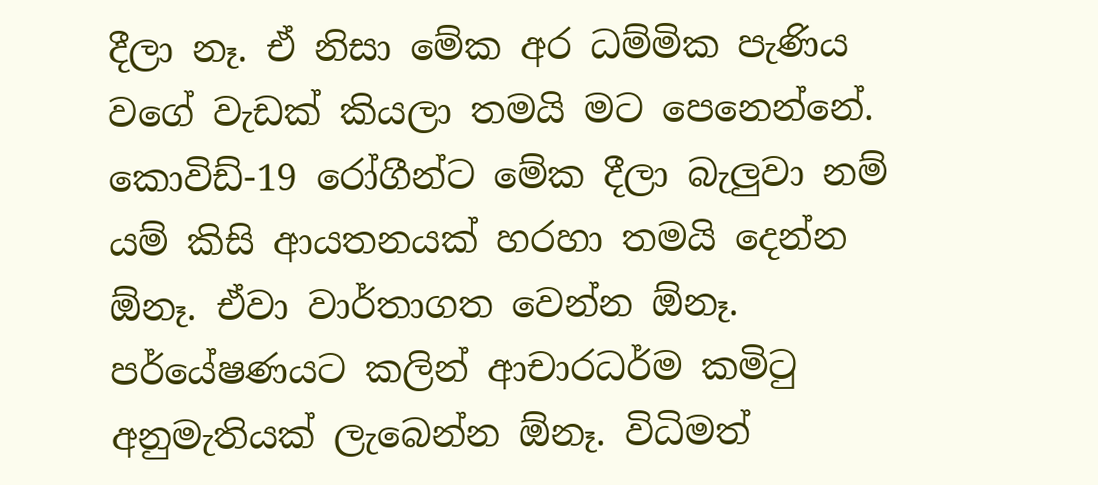දීලා නෑ. ඒ නිසා මේක අර ධම්මික පැණිය වගේ වැඩක් කියලා තමයි මට පෙනෙන්නේ. කොවිඩ්-19 රෝගීන්ට මේක දීලා බැලුවා නම් යම් කිසි ආයතනයක් හරහා තමයි දෙන්න ඕනෑ. ඒවා වාර්තාගත වෙන්න ඕනෑ. පර්යේෂණයට කලින් ආචාරධර්ම කමිටු අනුමැතියක් ලැබෙන්න ඕනෑ. විධිමත්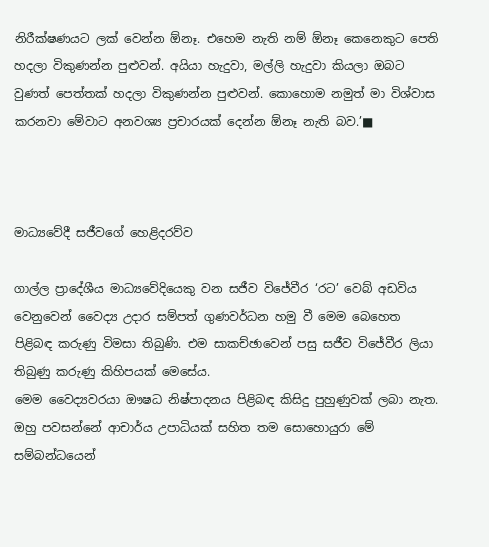නිරීක්ෂණයට ලක් වෙන්න ඕනෑ. එහෙම නැති නම් ඕනෑ කෙනෙකුට පෙති හදලා විකුණන්න පුළුවන්. අයියා හැදුවා, මල්ලි හැදුවා කියලා ඔබට වුණත් පෙත්තක් හදලා විකුණන්න පුළුවන්. කොහොම නමුත් මා විශ්වාස කරනවා මේවාට අනවශ්‍ය ප්‍රචාරයක් දෙන්න ඕනෑ නැති බව.’■



මාධ්‍යවේදී සජීවගේ හෙළිදරව්ව

ගාල්ල ප්‍රාදේශීය මාධ්‍යවේදියෙකු වන සජීව විජේවීර ‘රට’ වෙබ් අඩවිය වෙනුවෙන් වෛද්‍ය උදාර සම්පත් ගුණවර්ධන හමු වී මෙම බෙහෙත පිළිබඳ කරුණු විමසා තිබුණි. එම සාකච්ඡාවෙන් පසු සජීව විජේවීර ලියා තිබුණු කරුණු කිහිපයක් මෙසේය.
මෙම වෛද්‍යවරයා ඖෂධ නිෂ්පාදනය පිළිබඳ කිසිදු පුහුණුවක් ලබා නැත. ඔහු පවසන්නේ ආචාර්ය උපාධියක් සහිත තම සොහොයුරා මේ සම්බන්ධයෙන්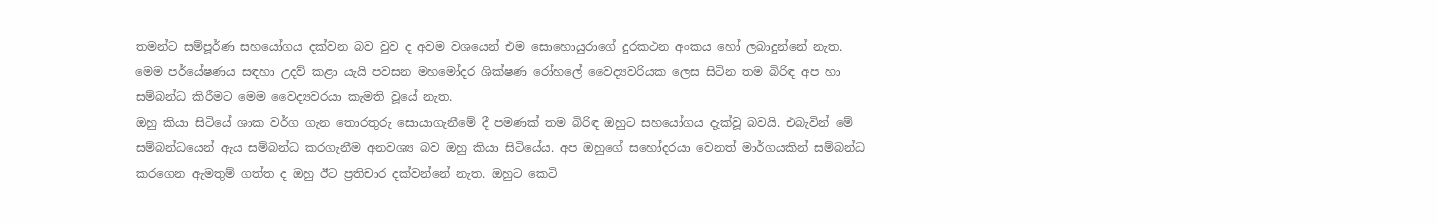තමන්ට සම්පූර්ණ සහයෝගය දක්වන බව වුව ද අවම වශයෙන් එම සොහොයුරාගේ දුරකථන අංකය හෝ ලබාදුන්නේ නැත. මෙම පර්යේෂණය සඳහා උදව් කළා යැයි පවසන මහමෝදර ශික්ෂණ රෝහලේ වෛද්‍යවරියක ලෙස සිටින තම බිරිඳ අප හා සම්බන්ධ කිරීමට මෙම වෛද්‍යවරයා කැමති වූයේ නැත.
ඔහු කියා සිටියේ ශාක වර්ග ගැන තොරතුරු සොයාගැනීමේ දී පමණක් තම බිරිඳ ඔහුට සහයෝගය දැක්වූ බවයි. එබැවින් මේ සම්බන්ධයෙන් ඇය සම්බන්ධ කරගැනීම අනවශ්‍ය බව ඔහු කියා සිටියේය. අප ඔහුගේ සහෝදරයා වෙනත් මාර්ගයකින් සම්බන්ධ කරගෙන ඇමතුම් ගත්ත ද ඔහු ඊට ප්‍රතිචාර දක්වන්නේ නැත. ඔහුට කෙටි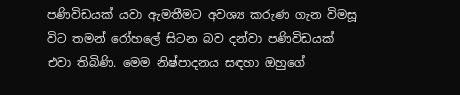පණිවිඩයක් යවා ඇමතීමට අවශ්‍ය කරුණ ගැන විමසූ විට තමන් රෝහලේ සිටන බව දන්වා පණිවිඩයක් එවා තිබිණි. මෙම නිෂ්පාදනය සඳහා ඔහුගේ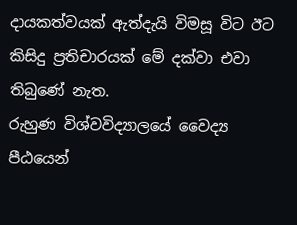දායකත්වයක් ඇත්දැයි විමසූ විට ඊට කිසිදු ප්‍රතිචාරයක් මේ දක්වා එවා තිබුණේ නැත.
රුහුණ විශ්වවිද්‍යාලයේ වෛද්‍ය පීඨයෙන්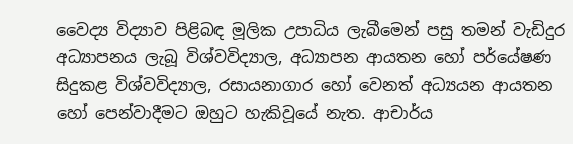වෛද්‍ය විද්‍යාව පිළිබඳ මූලික උපාධිය ලැබීමෙන් පසු තමන් වැඩිදුර අධ්‍යාපනය ලැබූ විශ්වවිද්‍යාල, අධ්‍යාපන ආයතන හෝ පර්යේෂණ සිදුකළ විශ්වවිද්‍යාල, රසායනාගාර හෝ වෙනත් අධ්‍යයන ආයතන හෝ පෙන්වාදීමට ඔහුට හැකිවූයේ නැත. ආචාර්ය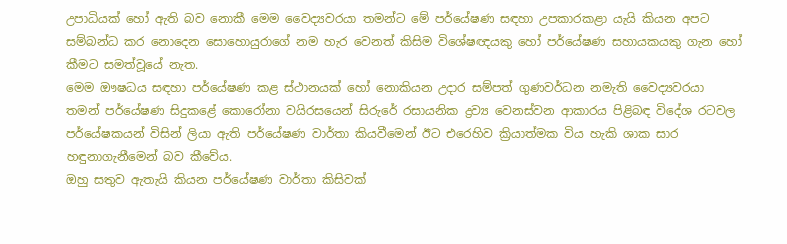උපාධියක් හෝ ඇති බව නොකී මෙම වෛද්‍යවරයා තමන්ට මේ පර්යේෂණ සඳහා උපකාරකළා යැයි කියන අපට සම්බන්ධ කර නොදෙන සොහොයුරාගේ නම හැර වෙනත් කිසිම විශේෂඥයකු හෝ පර්යේෂණ සහායකයකු ගැන හෝ කීමට සමත්වූයේ නැත.
මෙම ඖෂධය සඳහා පර්යේෂණ කළ ස්ථානයක් හෝ නොකියන උදාර සම්පත් ගුණවර්ධන නමැති වෛද්‍යවරයා තමන් පර්යේෂණ සිදුකළේ කොරෝනා වයිරසයෙන් සිරුරේ රසායනික ද්‍රව්‍ය වෙනස්වන ආකාරය පිළිබඳ විදේශ රටවල පර්යේෂකයන් විසින් ලියා ඇති පර්යේෂණ වාර්තා කියවීමෙන් ඊට එරෙහිව ක්‍රියාත්මක විය හැකි ශාක සාර හඳුනාගැනීමෙන් බව කීවේය.
ඔහු සතුව ඇතැයි කියන පර්යේෂණ වාර්තා කිසිවක්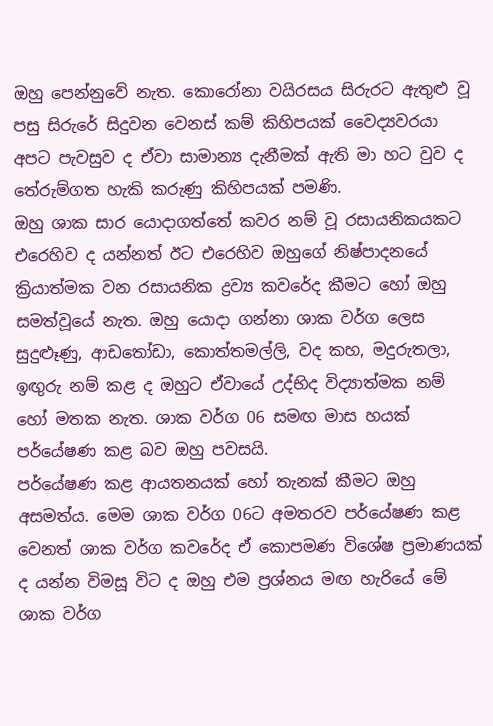ඔහු පෙන්නුවේ නැත. කොරෝනා වයිරසය සිරුරට ඇතුළු වූ පසු සිරුරේ සිදුවන වෙනස් කම් කිහිපයක් වෛද්‍යවරයා අපට පැවසුව ද ඒවා සාමාන්‍ය දැනීමක් ඇති මා හට වුව ද තේරුම්ගත හැකි කරුණු කිහිපයක් පමණි.
ඔහු ශාක සාර යොදාගත්තේ කවර නම් වූ රසායනිකයකට එරෙහිව ද යන්නත් ඊට එරෙහිව ඔහුගේ නිෂ්පාදනයේ ක්‍රියාත්මක වන රසායනික ද්‍රව්‍ය කවරේද කීමට හෝ ඔහු සමත්වූයේ නැත. ඔහු යොදා ගන්නා ශාක වර්ග ලෙස සුදුළූණු, ආඩතෝඩා, කොත්තමල්ලි, වද කහ, මදුරුතලා, ඉඟුරු නම් කළ ද ඔහුට ඒවායේ උද්භිද විද්‍යාත්මක නම් හෝ මතක නැත. ශාක වර්ග 06 සමඟ මාස හයක් පර්යේෂණ කළ බව ඔහු පවසයි.
පර්යේෂණ කළ ආයතනයක් හෝ තැනක් කීමට ඔහු අසමත්ය. මෙම ශාක වර්ග 06ට අමතරව පර්යේෂණ කළ වෙනත් ශාක වර්ග කවරේද ඒ කොපමණ විශේෂ ප්‍රමාණයක් ද යන්න විමසූ විට ද ඔහු එම ප්‍රශ්නය මඟ හැරියේ මේ ශාක වර්ග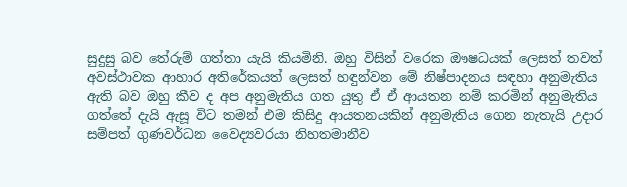සුදුසු බව තේරුම් ගත්තා යැයි කියමිනි. ඔහු විසින් වරෙක ඖෂධයක් ලෙසත් තවත් අවස්ථාවක ආහාර අතිරේකයත් ලෙසත් හඳුන්වන මේ නිෂ්පාදනය සඳහා අනුමැතිය ඇති බව ඔහු කීව ද අප අනුමැතිය ගත යුතු ඒ ඒ ආයතන නම් කරමින් අනුමැතිය ගත්තේ දැයි ඇසූ විට තමන් එම කිසිදු ආයතනයකින් අනුමැතිය ගෙන නැතැයි උදාර සම්පත් ගුණවර්ධන වෛද්‍යවරයා නිහතමානීව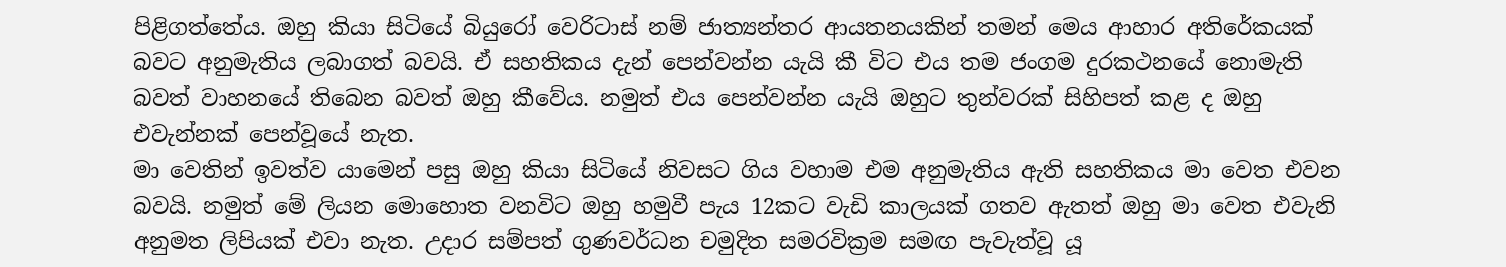පිළිගත්තේය. ඔහු කියා සිටියේ බියුරෝ වෙරිටාස් නම් ජාත්‍යන්තර ආයතනයකින් තමන් මෙය ආහාර අතිරේකයක් බවට අනුමැතිය ලබාගත් බවයි. ඒ සහතිකය දැන් පෙන්වන්න යැයි කී විට එය තම ජංගම දුරකථනයේ නොමැති බවත් වාහනයේ තිබෙන බවත් ඔහු කීවේය. නමුත් එය පෙන්වන්න යැයි ඔහුට තුන්වරක් සිහිපත් කළ ද ඔහු එවැන්නක් පෙන්වූයේ නැත.
මා වෙතින් ඉවත්ව යාමෙන් පසු ඔහු කියා සිටියේ නිවසට ගිය වහාම එම අනුමැතිය ඇති සහතිකය මා වෙත එවන බවයි. නමුත් මේ ලියන මොහොත වනවිට ඔහු හමුවී පැය 12කට වැඩි කාලයක් ගතව ඇතත් ඔහු මා වෙත එවැනි අනුමත ලිපියක් එවා නැත. උදාර සම්පත් ගුණවර්ධන චමුදිත සමරවික්‍රම සමඟ පැවැත්වූ යූ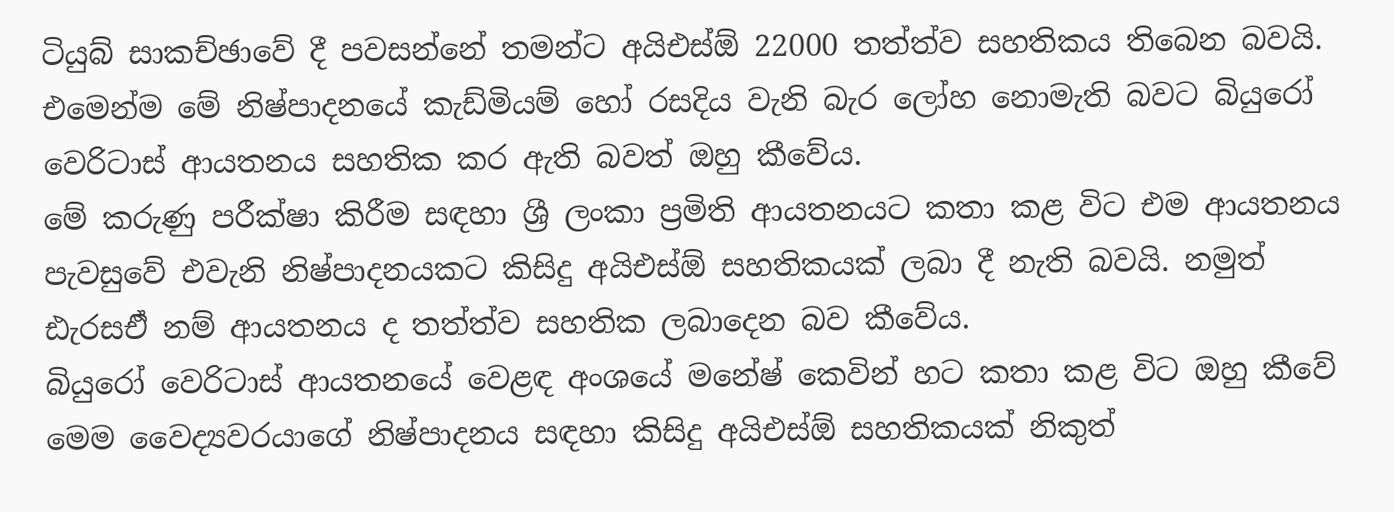ටියුබ් සාකච්ඡාවේ දී පවසන්නේ තමන්ට අයිඑස්ඕ 22000 තත්ත්ව සහතිකය තිබෙන බවයි. එමෙන්ම මේ නිෂ්පාදනයේ කැඩ්මියම් හෝ රසදිය වැනි බැර ලෝහ නොමැති බවට බියුරෝ වෙරිටාස් ආයතනය සහතික කර ඇති බවත් ඔහු කීවේය.
මේ කරුණු පරීක්ෂා කිරීම සඳහා ශ්‍රී ලංකා ප්‍රමිති ආයතනයට කතා කළ විට එම ආයතනය පැවසුවේ එවැනි නිෂ්පාදනයකට කිසිදු අයිඑස්ඕ සහතිකයක් ලබා දී නැති බවයි. නමුත් ඪැරසඒි නම් ආයතනය ද තත්ත්ව සහතික ලබාදෙන බව කීවේය.
බියුරෝ වෙරිටාස් ආයතනයේ වෙළඳ අංශයේ මනේෂ් කෙවින් හට කතා කළ විට ඔහු කීවේ මෙම වෛද්‍යවරයාගේ නිෂ්පාදනය සඳහා කිසිදු අයිඑස්ඕ සහතිකයක් නිකුත්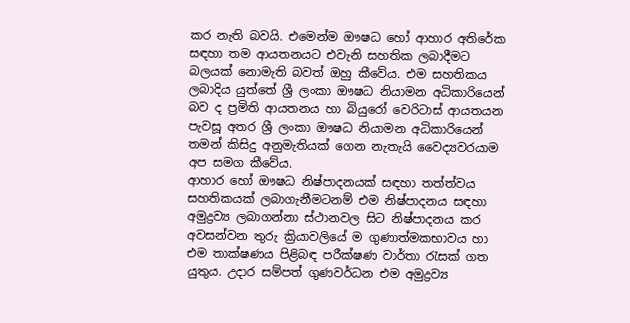කර නැති බවයි. එමෙන්ම ඖෂධ හෝ ආහාර අතිරේක සඳහා තම ආයතනයට එවැනි සහතික ලබාදීමට බලයක් නොමැති බවත් ඔහු කීවේය. එම සහතිකය ලබාදිය යුත්තේ ශ්‍රී ලංකා ඖෂධ නියාමන අධිකාරියෙන් බව ද ප්‍රමිති ආයතනය හා බියුරෝ වෙරිටාස් ආයතයන පැවසූ අතර ශ්‍රී ලංකා ඖෂධ නියාමන අධිකාරියෙන් තමන් කිසිදු අනුමැතියක් ගෙන නැතැයි වෛද්‍යවරයාම අප සමග කීවේය.
ආහාර හෝ ඖෂධ නිෂ්පාදනයක් සඳහා තත්ත්වය සහතිකයක් ලබාගැනීමටනම් එම නිෂ්පාදනය සඳහා අමුද්‍රව්‍ය ලබාගන්නා ස්ථානවල සිට නිෂ්පාදනය කර අවසන්වන තුරු ක්‍රියාවලියේ ම ගුණාත්මකභාවය හා එම තාක්ෂණය පිළිබඳ පරීක්ෂණ වාර්තා රැසක් ගත යුතුය. උදාර සම්පත් ගුණවර්ධන එම අමුද්‍රව්‍ය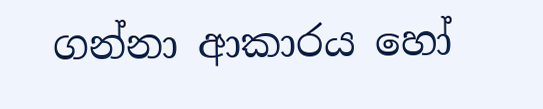ගන්නා ආකාරය හෝ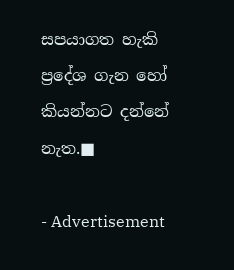සපයාගත හැකි ප්‍රදේශ ගැන හෝ කියන්නට දන්නේ නැත.■

- Advertisement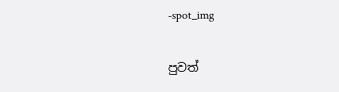-spot_img

පුවත්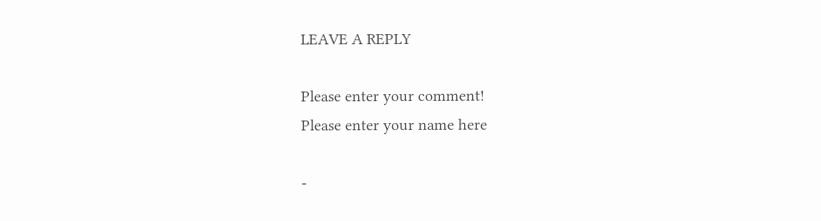LEAVE A REPLY

Please enter your comment!
Please enter your name here

-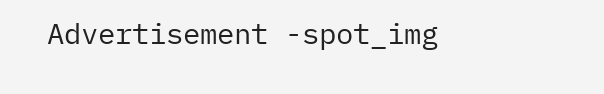Advertisement -spot_img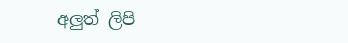අලුත් ලිපි